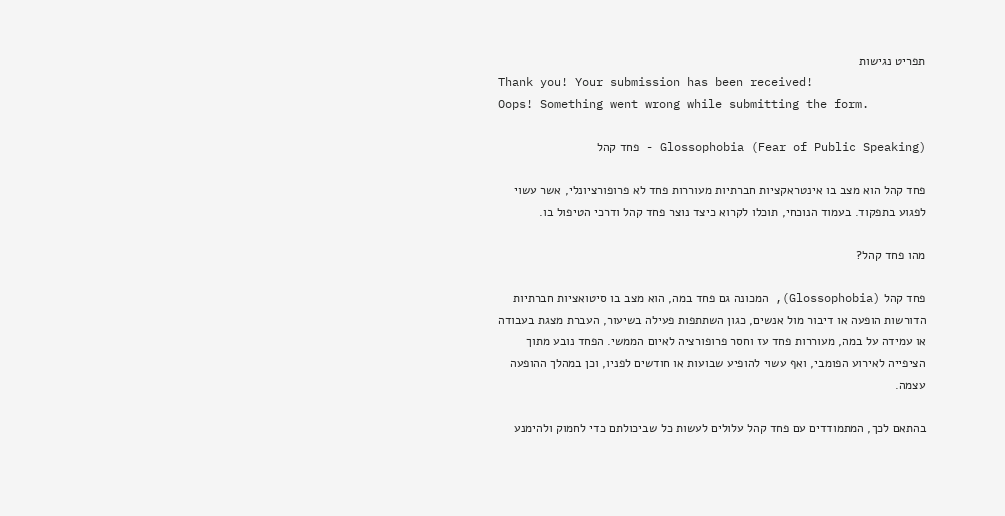תפריט נגישות
Thank you! Your submission has been received!
Oops! Something went wrong while submitting the form.

Glossophobia (Fear of Public Speaking) - פחד קהל

פחד קהל הוא מצב בו אינטראקציות חברתיות מעוררות פחד לא פרופורציונלי, אשר עשוי לפגוע בתפקוד. בעמוד הנוכחי, תוכלו לקרוא כיצד נוצר פחד קהל ודרכי הטיפול בו.

מהו פחד קהל?

פחד קהל (Glossophobia), המכונה גם פחד במה, הוא מצב בו סיטואציות חברתיות הדורשות הופעה או דיבור מול אנשים, כגון השתתפות פעילה בשיעור, העברת מצגת בעבודה או עמידה על במה, מעוררות פחד עז וחסר פרופורציה לאיום הממשי. הפחד נובע מתוך הציפייה לאירוע הפומבי, ואף עשוי להופיע שבועות או חודשים לפניו, וכן במהלך ההופעה עצמה.

בהתאם לכך, המתמודדים עם פחד קהל עלולים לעשות כל שביכולתם כדי לחמוק ולהימנע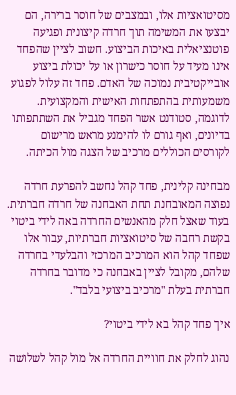מסיטואציות אלו, ובמצבים של חוסר ברירה, הם יבצעו את המשימה תוך חרדה קיצונית ופגיעה פוטנציאלית באיכות הביצוע. חשוב לציין שהפחד אינו מעיד על חוסר כישרון או על יכולת ביצוע אובייקטיבית נמוכה של האדם. פחד זה עלול לפגוע משמעותית בהתפתחות האישית והמקצועית. לדוגמה, סטודנט אשר הפחד מגביל את השתתפותו בדיונים, ואף גורם לו להימנע מראש מרישום לקורסים הכוללים מרכיב של הצגה מול הכיתה.

מבחינה קלינית, פחד קהל נחשב להפרעת חרדה נפוצה המאובחנת תחת האבחנה של חרדה חברתית. בעוד שאצל חלק מהאנשים החרדה באה לידי ביטוי בקשת רחבה של סיטואציות חברתיות, עבור אלו שפחד קהל הוא המרכיב המרכזי והבלעדי בחרדה שלהם, מקובל לציין באבחנה כי מדובר בחרדה חברתית בעלת "מרכיב ביצועי בלבד".

איך פחד קהל בא לידי ביטוי?

נהוג לחלק את חוויית החרדה אל מול קהל לשלושה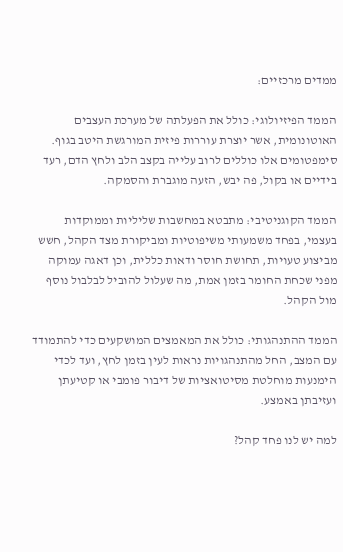ממדים מרכזיים:

הממד הפיזיולוגי: כולל את הפעלתה של מערכת העצבים האוטונומית, אשר יוצרת עוררות פיזית המורגשת היטב בגוף. סימפטומים אלו כוללים לרוב עלייה בקצב הלב ולחץ הדם, רעד בידיים או בקול, פה יבש, הזעה מוגברת והסמקה.

הממד הקוגניטיבי: מתבטא במחשבות שליליות וממוקדות בעצמי, בפחד משמעותי משיפוטיות ומביקורת מצד הקהל, חשש מביצוע טעויות, תחושת חוסר ודאות כללית, וכן דאגה עמוקה מפני שכחת החומר בזמן אמת, מה שעלול להוביל לבלבול נוסף מול הקהל.

הממד ההתנהגותי: כולל את המאמצים המושקעים כדי להתמודד עם המצב, החל מהתנהגויות נראות לעין בזמן לחץ, ועד לכדי הימנעות מוחלטת מסיטואציות של דיבור פומבי או קטיעתן ועזיבתן באמצע.

למה יש לנו פחד קהל?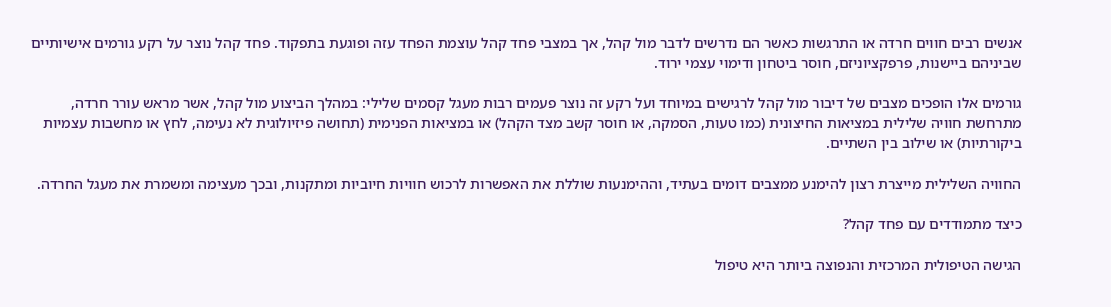אנשים רבים חווים חרדה או התרגשות כאשר הם נדרשים לדבר מול קהל, אך במצבי פחד קהל עוצמת הפחד עזה ופוגעת בתפקוד. פחד קהל נוצר על רקע גורמים אישיותיים שביניהם ביישנות, פרפקציוניזם, חוסר ביטחון ודימוי עצמי ירוד.

גורמים אלו הופכים מצבים של דיבור מול קהל לרגישים במיוחד ועל רקע זה נוצר פעמים רבות מעגל קסמים שלילי: במהלך הביצוע מול קהל, אשר מראש עורר חרדה, מתרחשת חוויה שלילית במציאות החיצונית (כמו טעות, הסמקה, או חוסר קשב מצד הקהל) או במציאות הפנימית (תחושה פיזיולוגית לא נעימה, לחץ או מחשבות עצמיות ביקורתיות) או שילוב בין השתיים.

החוויה השלילית מייצרת רצון להימנע ממצבים דומים בעתיד, וההימנעות שוללת את האפשרות לרכוש חוויות חיוביות ומתקנות, ובכך מעצימה ומשמרת את מעגל החרדה.

כיצד מתמודדים עם פחד קהל?

הגישה הטיפולית המרכזית והנפוצה ביותר היא טיפול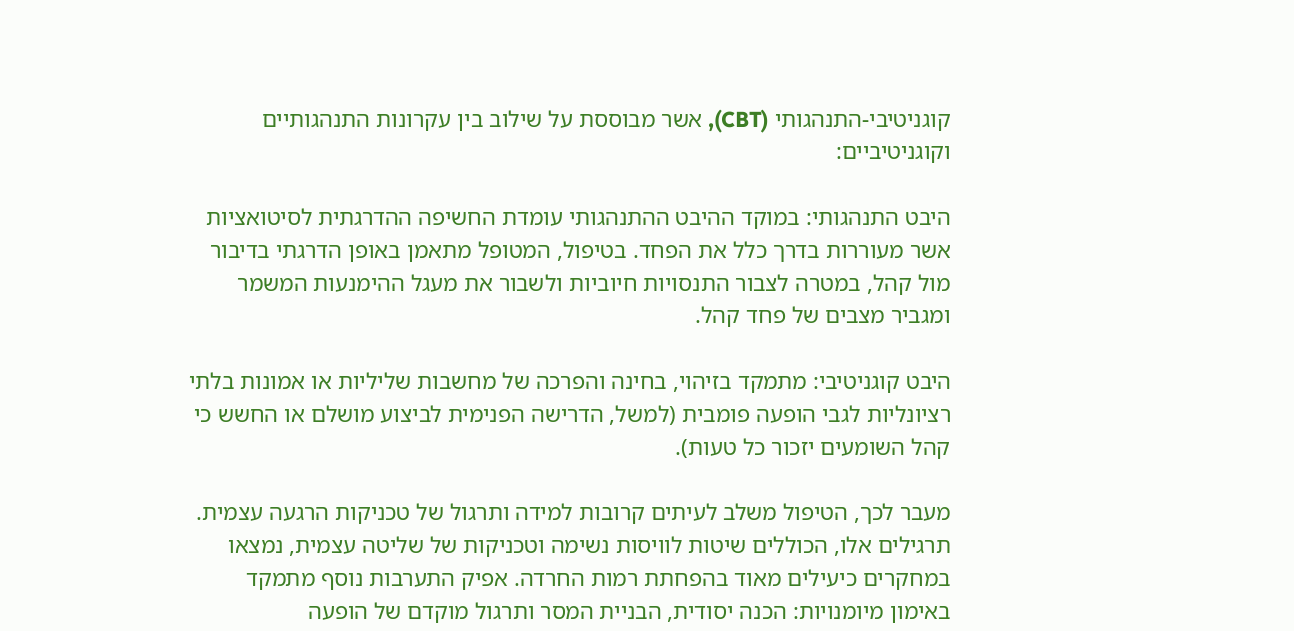קוגניטיבי-התנהגותי (CBT), אשר מבוססת על שילוב בין עקרונות התנהגותיים וקוגניטיביים:

היבט התנהגותי: במוקד ההיבט ההתנהגותי עומדת החשיפה ההדרגתית לסיטואציות אשר מעוררות בדרך כלל את הפחד. בטיפול, המטופל מתאמן באופן הדרגתי בדיבור מול קהל, במטרה לצבור התנסויות חיוביות ולשבור את מעגל ההימנעות המשמר ומגביר מצבים של פחד קהל.

היבט קוגניטיבי: מתמקד בזיהוי, בחינה והפרכה של מחשבות שליליות או אמונות בלתי רציונליות לגבי הופעה פומבית (למשל, הדרישה הפנימית לביצוע מושלם או החשש כי קהל השומעים יזכור כל טעות).

מעבר לכך, הטיפול משלב לעיתים קרובות למידה ותרגול של טכניקות הרגעה עצמית. תרגילים אלו, הכוללים שיטות לוויסות נשימה וטכניקות של שליטה עצמית, נמצאו במחקרים כיעילים מאוד בהפחתת רמות החרדה. אפיק התערבות נוסף מתמקד באימון מיומנויות: הכנה יסודית, הבניית המסר ותרגול מוקדם של הופעה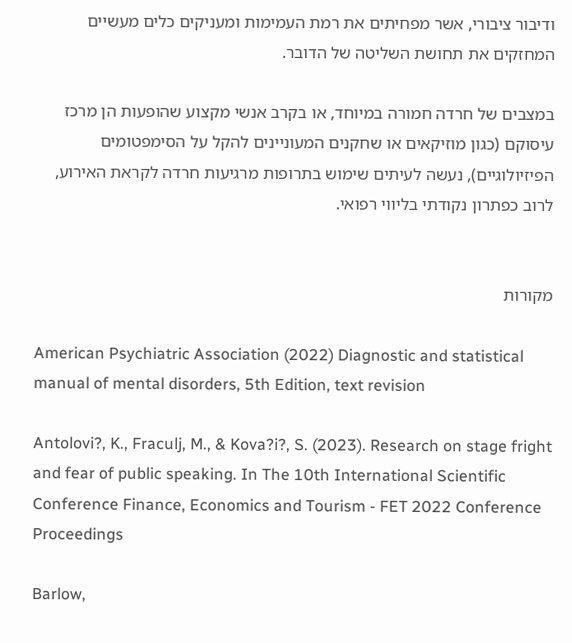ודיבור ציבורי, אשר מפחיתים את רמת העמימות ומעניקים כלים מעשיים המחזקים את תחושת השליטה של הדובר.

במצבים של חרדה חמורה במיוחד, או בקרב אנשי מקצוע שהופעות הן מרכז עיסוקם (כגון מוזיקאים או שחקנים המעוניינים להקל על הסימפטומים הפיזיולוגיים), נעשה לעיתים שימוש בתרופות מרגיעות חרדה לקראת האירוע, לרוב כפתרון נקודתי בליווי רפואי.


מקורות

American Psychiatric Association (2022) Diagnostic and statistical manual of mental disorders, 5th Edition, text revision

Antolovi?, K., Fraculj, M., & Kova?i?, S. (2023). Research on stage fright and fear of public speaking. In The 10th International Scientific Conference Finance, Economics and Tourism - FET 2022 Conference Proceedings

Barlow,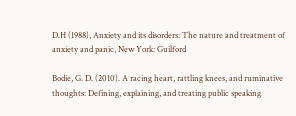D.H (1988), Anxiety and its disorders: The nature and treatment of anxiety and panic, New York: Guilford

Bodie, G. D. (2010). A racing heart, rattling knees, and ruminative thoughts: Defining, explaining, and treating public speaking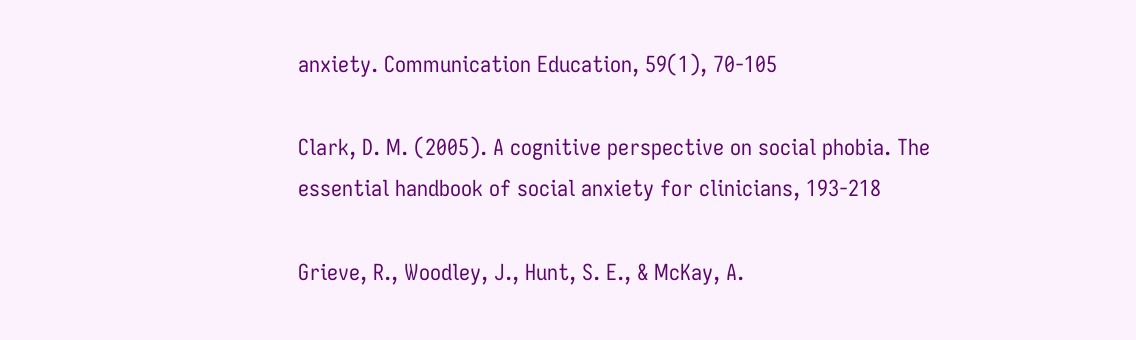anxiety. Communication Education, 59(1), 70-105

Clark, D. M. (2005). A cognitive perspective on social phobia. The essential handbook of social anxiety for clinicians, 193-218

Grieve, R., Woodley, J., Hunt, S. E., & McKay, A.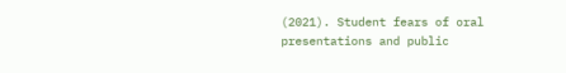(2021). Student fears of oral presentations and public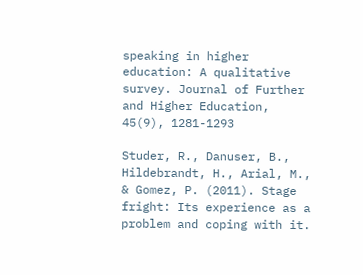speaking in higher education: A qualitative survey. Journal of Further and Higher Education, 45(9), 1281-1293

Studer, R., Danuser, B., Hildebrandt, H., Arial, M., & Gomez, P. (2011). Stage fright: Its experience as a problem and coping with it.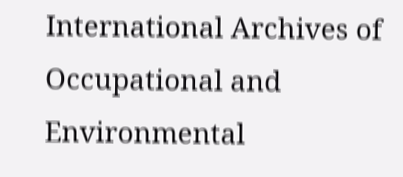International Archives of Occupational and Environmental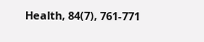Health, 84(7), 761-771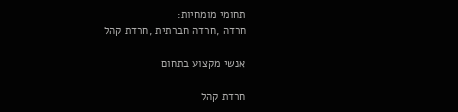תחומי מומחיות:
חרדה ,חרדה חברתית ,חרדת קהל

אנשי מקצוע בתחום

חרדת קהל